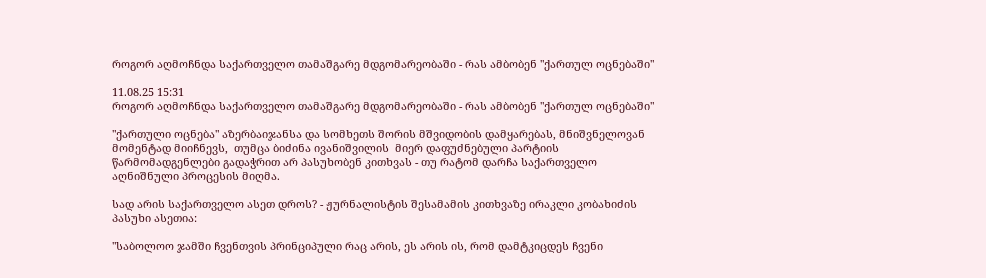როგორ აღმოჩნდა საქართველო თამაშგარე მდგომარეობაში - რას ამბობენ "ქართულ ოცნებაში"

11.08.25 15:31
როგორ აღმოჩნდა საქართველო თამაშგარე მდგომარეობაში - რას ამბობენ "ქართულ ოცნებაში"

"ქართული ოცნება" აზერბაიჯანსა და სომხეთს შორის მშვიდობის დამყარებას, მნიშვნელოვან მომენტად მიიჩნევს,  თუმცა ბიძინა ივანიშვილის  მიერ დაფუძნებული პარტიის წარმომადგენლები გადაჭრით არ პასუხობენ კითხვას - თუ რატომ დარჩა საქართველო აღნიშნული პროცესის მიღმა.

სად არის საქართველო ასეთ დროს? - ჟურნალისტის შესამამის კითხვაზე ირაკლი კობახიძის პასუხი ასეთია:

"საბოლოო ჯამში ჩვენთვის პრინციპული რაც არის, ეს არის ის, რომ დამტკიცდეს ჩვენი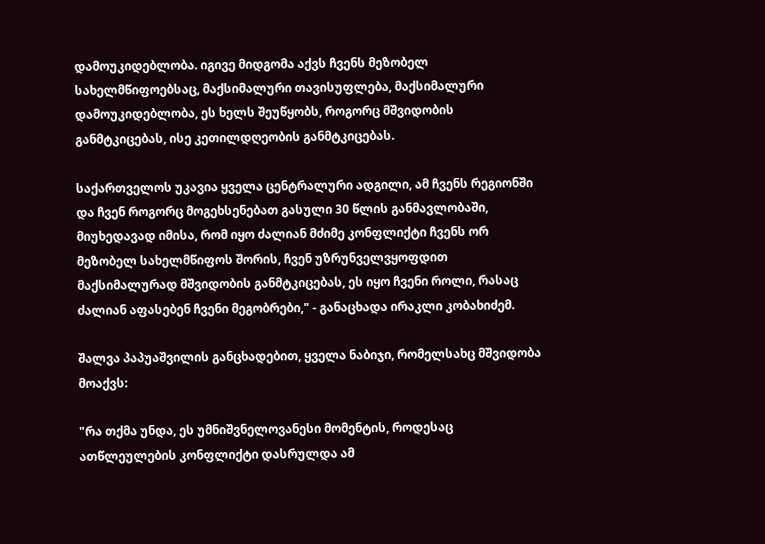დამოუკიდებლობა. იგივე მიდგომა აქვს ჩვენს მეზობელ სახელმწიფოებსაც, მაქსიმალური თავისუფლება, მაქსიმალური დამოუკიდებლობა, ეს ხელს შეუწყობს, როგორც მშვიდობის განმტკიცებას, ისე კეთილდღეობის განმტკიცებას.

საქართველოს უკავია ყველა ცენტრალური ადგილი, ამ ჩვენს რეგიონში და ჩვენ როგორც მოგეხსენებათ გასული 30 წლის განმავლობაში, მიუხედავად იმისა, რომ იყო ძალიან მძიმე კონფლიქტი ჩვენს ორ მეზობელ სახელმწიფოს შორის, ჩვენ უზრუნველვყოფდით მაქსიმალურად მშვიდობის განმტკიცებას, ეს იყო ჩვენი როლი, რასაც ძალიან აფასებენ ჩვენი მეგობრები," - განაცხადა ირაკლი კობახიძემ.

შალვა პაპუაშვილის განცხადებით, ყველა ნაბიჯი, რომელსახც მშვიდობა მოაქვს:

"რა თქმა უნდა, ეს უმნიშვნელოვანესი მომენტის, როდესაც ათწლეულების კონფლიქტი დასრულდა ამ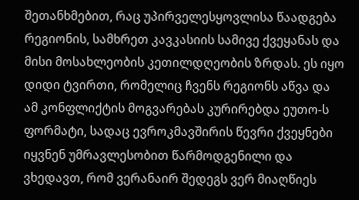შეთანხმებით, რაც უპირველესყოვლისა წაადგება რეგიონის, სამხრეთ კავკასიის სამივე ქვეყანას და მისი მოსახლეობის კეთილდღეობის ზრდას. ეს იყო დიდი ტვირთი, რომელიც ჩვენს რეგიონს აწვა და  ამ კონფლიქტის მოგვარებას კურირებდა ეუთო-ს ფორმატი, სადაც ევროკმავშირის წევრი ქვეყნები იყვნენ უმრავლესობით წარმოდგენილი და ვხედავთ, რომ ვერანაირ შედეგს ვერ მიაღწიეს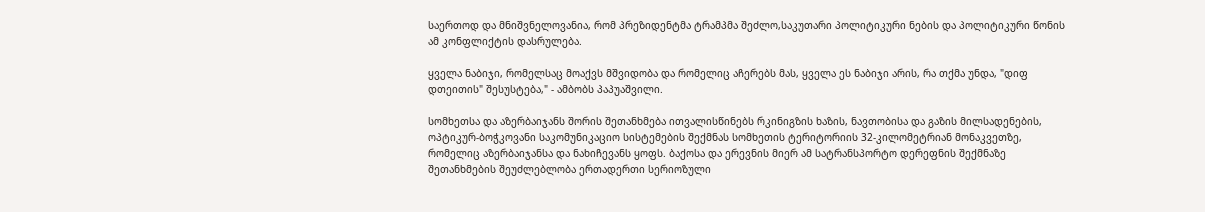საერთოდ და მნიშვნელოვანია, რომ პრეზიდენტმა ტრამპმა შეძლო,საკუთარი პოლიტიკური ნების და პოლიტიკური წონის ამ კონფლიქტის დასრულება.

ყველა ნაბიჯი, რომელსაც მოაქვს მშვიდობა და რომელიც აჩერებს მას, ყველა ეს ნაბიჯი არის, რა თქმა უნდა, "დიფ დთეითის" შესუსტება," - ამბობს პაპუაშვილი.

სომხეთსა და აზერბაიჯანს შორის შეთანხმება ითვალისწინებს რკინიგზის ხაზის, ნავთობისა და გაზის მილსადენების, ოპტიკურ-ბოჭკოვანი საკომუნიკაციო სისტემების შექმნას სომხეთის ტერიტორიის 32-კილომეტრიან მონაკვეთზე, რომელიც აზერბაიჯანსა და ნახიჩევანს ყოფს. ბაქოსა და ერევნის მიერ ამ სატრანსპორტო დერეფნის შექმნაზე შეთანხმების შეუძლებლობა ერთადერთი სერიოზული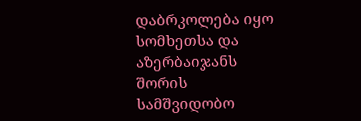დაბრკოლება იყო სომხეთსა და აზერბაიჯანს შორის სამშვიდობო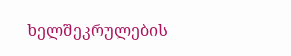ხელშეკრულების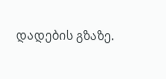დადების გზაზე.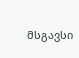მსგავსი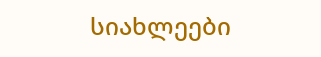სიახლეები